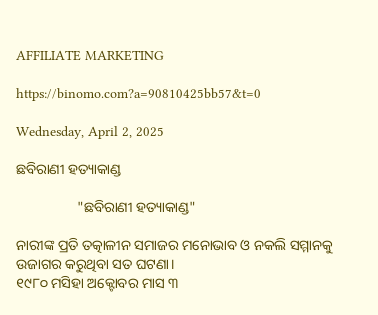AFFILIATE MARKETING

https://binomo.com?a=90810425bb57&t=0

Wednesday, April 2, 2025

ଛବିରାଣୀ ହତ୍ୟାକାଣ୍ଡ

                 "ଛବିରାଣୀ ହତ୍ୟାକାଣ୍ଡ"

ନାରୀଙ୍କ ପ୍ରତି ତତ୍କାଳୀନ ସମାଜର ମନୋଭାବ ଓ ନକଲି ସମ୍ମାନକୁ ଉଜାଗର କରୁଥିବା ସତ ଘଟଣା।
୧୯୮୦ ମସିହା ଅକ୍ଟୋବର ମାସ ୩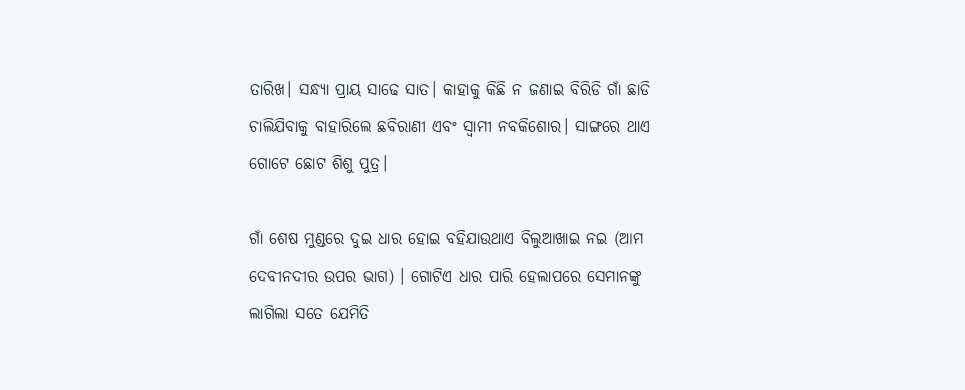ତାରିଖ। ସନ୍ଧ୍ଯା ପ୍ରାୟ ସାଢେ ସାତ। କାହାକୁ କିଛି ନ ଜଣାଇ ବିରିଡି ଗାଁ ଛାଡି ଚାଲିଯିବାକୁ ବାହାରିଲେ ଛବିରାଣୀ ଏବଂ ସ୍ବାମୀ ନବକିଶୋର। ସାଙ୍ଗରେ ଥାଏ ଗୋଟେ ଛୋଟ ଶିଶୁ ପୁତ୍ର।

ଗାଁ ଶେଷ ମୁଣ୍ଡରେ ଦୁଇ ଧାର ହୋଇ ବହିଯାଉଥାଏ ବିଲୁଆଖାଇ ନଇ (ଆମ ଦେବୀନଦୀର ଉପର ଭାଗ) । ଗୋଟିଏ ଧାର ପାରି ହେଲାପରେ ସେମାନଙ୍କୁ ଲାଗିଲା ସତେ ଯେମିତି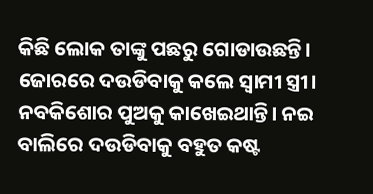କିଛି ଲୋକ ତାଙ୍କୁ ପଛରୁ ଗୋଡାଉଛନ୍ତି। ଜୋରରେ ଦଉଡିବାକୁ କଲେ ସ୍ବାମୀ ସ୍ତ୍ରୀ। ନବକିଶୋର ପୁଅକୁ କାଖେଇଥାନ୍ତି। ନଇ ବାଲିରେ ଦଉଡିବାକୁ ବହୁତ କଷ୍ଟ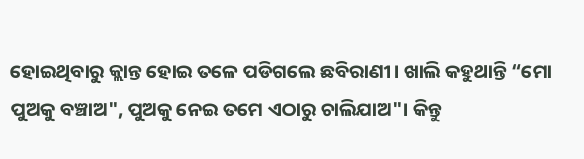ହୋଇଥିବାରୁ କ୍ଲାନ୍ତ ହୋଇ ତଳେ ପଡିଗଲେ ଛବିରାଣୀ। ଖାଲି କହୁଥାନ୍ତି “ମୋ ପୁଅକୁ ବଞ୍ଚାଅ", ପୁଅକୁ ନେଇ ତମେ ଏଠାରୁ ଚାଲିଯାଅ"। କିନ୍ତୁ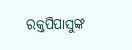ରକ୍ତପିପାସୁଙ୍କ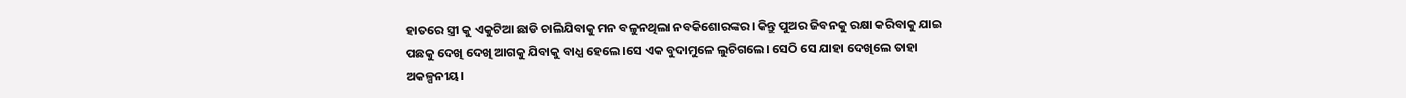ହାତରେ ସ୍ତ୍ରୀ କୁ ଏକୁଟିଆ ଛାଡି ଚାଲିଯିବାକୁ ମନ ବଳୁନଥିଲା ନବକିଶୋରଙ୍କର। କିନ୍ତୁ ପୁଅର ଜିବନକୁ ରକ୍ଷା କରିବାକୁ ଯାଇ ପଛକୁ ଦେଖି ଦେଖି ଆଗକୁ ଯିବାକୁ ବାଧ୍ଯ ହେଲେ।ସେ ଏକ ବୁଦାମୁଳେ ଲୁଚିଗଲେ। ସେଠି ସେ ଯାହା ଦେଖିଲେ ତାହା ଅକଳ୍ପନୀୟ।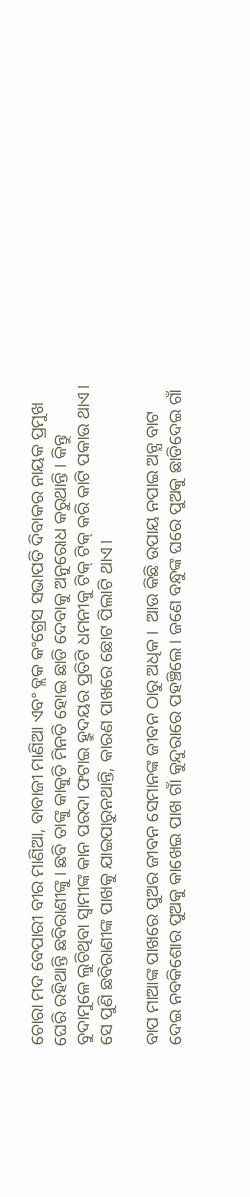ଚୋରା ମଦ ବେପାରୀ ବୀର ମାଣିଆ, ବାବାଜୀ ମାଣିଆ ଏବଂ ବ୍ଲକ କଂଗ୍ରେସ ସଭାପତି ଦିବାକର ନାୟକ ପ୍ରମୁଖ ଘେରି ରହିଥାନ୍ତି ଛବିରାଣୀଙ୍କୁ। ଛବି ତାଙ୍କୁ କାକୁତି ମିନତି ହୋଇ ଛାଡି ଦେବାକୁ ଅନୁରୋଧ କରୁଥାନ୍ତି । କିନ୍ତୁ ବୁଦାମୁଳେ ଲୁଚିଥିବା ସ୍ବାମୀଙ୍କ କାନ ପରଦା ଫଟାଇ ହ୍ରୁଦୟର ପ୍ରତିଟି ଧମନୀକୁ ଟିକ୍ ଟିକ୍ କରି କାଟି ପକାଉ ଥାଏ। ସେ ପୁଣି ଛବିରାଣୀଙ୍କ ପାଖକୁ ଯାଇପାରୁନଥାନ୍ତି, କାରଣ ପାଖରେ ଛୋଟ ପିଲାଟି ଥାଏ।

ବାପ ମାଆଙ୍କ ପାଖରେ ପୁଅର ଜୀବନ ସେମାନଙ୍କ ଜୀବନ ଠାରୁ ଅଧିକ।  ଆଉ କିଛି ଉପାୟ ନପାଇ ଅନ୍ଯ ବାଟ ଦେଇ ନବକିଶୋର ପୁଅକୁ କାଖେଇ ପାଖ ଗାଁ କୁନ୍ଦୁରାରେ ପହଞ୍ଚିଲେ। ଜଣେ ବନ୍ଧୁଙ୍କ ଘରେ ପୁଅକୁ ଛାଡିଦେଇ ଗାଁ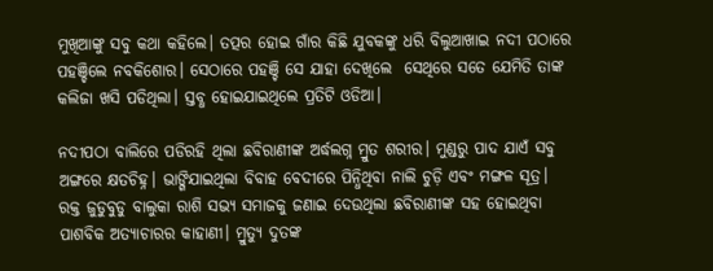ମୁଖିଆଙ୍କୁ ସବୁ କଥା କହିଲେ। ତତ୍ପର ହୋଇ ଗାଁର କିଛି ଯୁବକଙ୍କୁ ଧରି ବିଲୁଆଖାଇ ନଦୀ ପଠାରେ ପହଞ୍ଚିଲେ ନବକିଶୋର। ସେଠାରେ ପହଞ୍ଚି ସେ ଯାହା ଦେଖିଲେ  ସେଥିରେ ସତେ ଯେମିତି ତାଙ୍କ କଲିଜା ଖସି ପଡିଥିଲା। ସ୍ତବ୍ଧ ହୋଇଯାଇଥିଲେ ପ୍ରତିଟି ଓଡିଆ।

ନଦୀପଠା ବାଲିରେ ପଡିରହି ଥିଲା ଛବିରାଣୀଙ୍କ ଅର୍ଦ୍ଧଲଗ୍ନ ମ୍ରୁତ ଶରୀର। ମୁଣ୍ଡରୁ ପାଦ ଯାଏଁ ସବୁ ଅଙ୍ଗରେ କ୍ଷତଚିହ୍ନ। ଭାଙ୍ଗିଯାଇଥିଲା ବିବାହ ବେଦୀରେ ପିନ୍ଧିଥିବା ନାଲି ଚୁଡ଼ି ଏବଂ ମଙ୍ଗଳ ସୂତ୍ର। ରକ୍ତ ଜୁଡୁବୁଡୁ ବାଲୁକା ରାଶି ସଭ୍ଯ ସମାଜକୁ ଜଣାଇ ଦେଉଥିଲା ଛବିରାଣୀଙ୍କ ସହ ହୋଇଥିବା ପାଶବିକ ଅତ୍ଯାଚାରର କାହାଣୀ। ମ୍ରୁତ୍ୟୁ ଦୁତଙ୍କ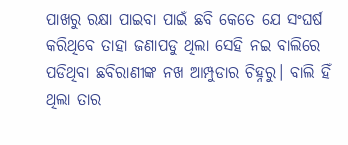ପାଖରୁ ରକ୍ଷା ପାଇବା ପାଇଁ ଛବି କେତେ ଯେ ସଂଘର୍ଷ କରିଥିବେ ତାହା ଜଣାପଡୁ ଥିଲା ସେହି ନଇ ବାଲିରେ ପଡିଥିବା ଛବିରାଣୀଙ୍କ ନଖ ଆମ୍ପୁଡାର ଚିହ୍ନରୁ। ବାଲି ହିଁ  ଥିଲା ତାର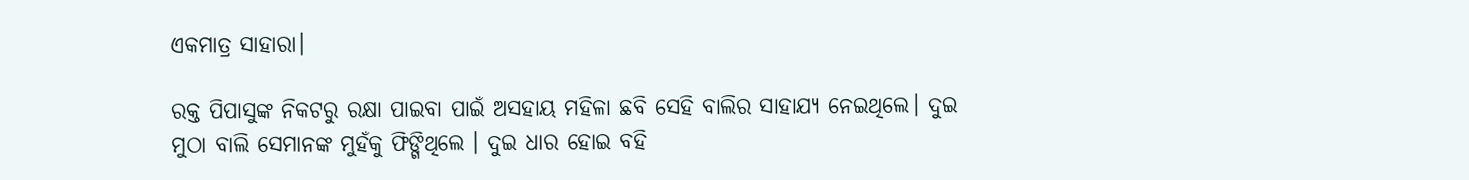ଏକମାତ୍ର ସାହାରା।

ରକ୍ତ ପିପାସୁଙ୍କ ନିକଟରୁ ରକ୍ଷା ପାଇବା ପାଇଁ ଅସହାୟ ମହିଳା ଛବି ସେହି ବାଲିର ସାହାଯ୍ୟ ନେଇଥିଲେ। ଦୁଇ ମୁଠା ବାଲି ସେମାନଙ୍କ ମୁହଁକୁ ଫିଙ୍ଗିଥିଲେ । ଦୁଇ ଧାର ହୋଇ ବହି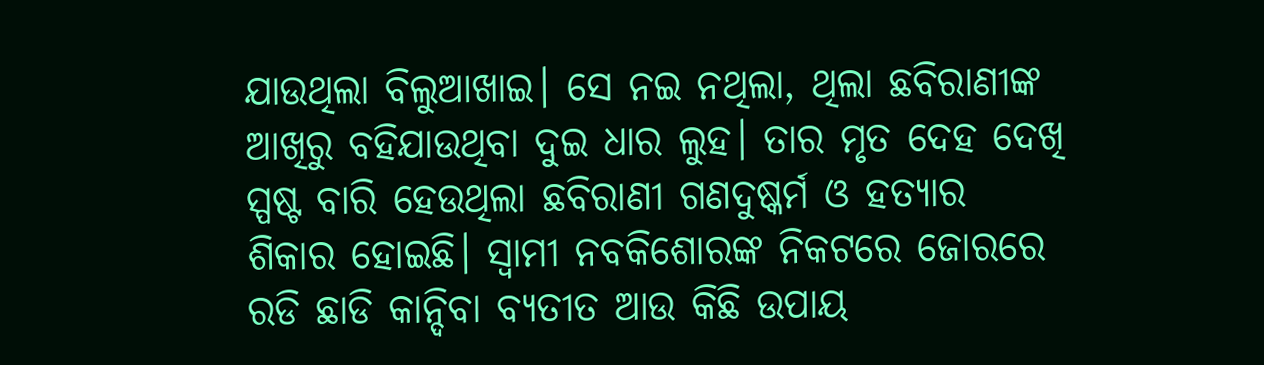ଯାଉଥିଲା ବିଲୁଆଖାଇ। ସେ ନଇ ନଥିଲା, ଥିଲା ଛବିରାଣୀଙ୍କ ଆଖିରୁ ବହିଯାଉଥିବା ଦୁଇ ଧାର ଲୁହ। ତାର ମୃତ ଦେହ ଦେଖି ସ୍ପଷ୍ଟ ବାରି ହେଉଥିଲା ଛବିରାଣୀ ଗଣଦୁଷ୍କର୍ମ ଓ ହତ୍ଯାର ଶିକାର ହୋଇଛି। ସ୍ବାମୀ ନବକିଶୋରଙ୍କ ନିକଟରେ ଜୋରରେ ରଡି ଛାଡି କାନ୍ଦିବା ବ୍ଯତୀତ ଆଉ କିଛି ଉପାୟ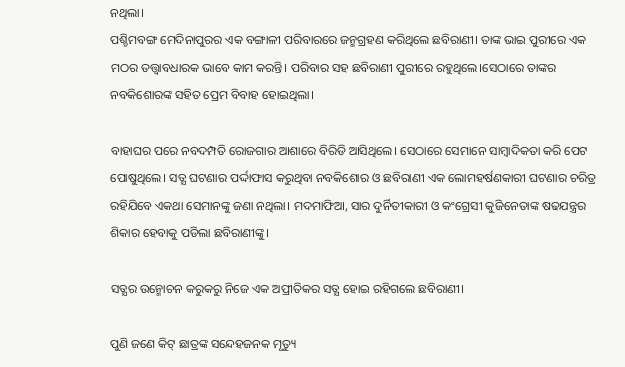ନଥିଲା।
ପଶ୍ଚିମବଙ୍ଗ ମେଦିନାପୁରର ଏକ ବଙ୍ଗାଳୀ ପରିବାରରେ ଜନ୍ମଗ୍ରହଣ କରିଥିଲେ ଛବିରାଣୀ। ତାଙ୍କ ଭାଇ ପୁରୀରେ ଏକ ମଠର ତତ୍ତ୍ବାବଧାରକ ଭାବେ କାମ କରନ୍ତି। ପରିବାର ସହ ଛବିରାଣୀ ପୁରୀରେ ରହୁଥିଲେ।ସେଠାରେ ତାଙ୍କର ନବକିଶୋରଙ୍କ ସହିତ ପ୍ରେମ ବିବାହ ହୋଇଥିଲା।

ବାହାଘର ପରେ ନବଦମ୍ପତି ରୋଜଗାର ଆଶାରେ ବିରିଡି ଆସିଥିଲେ। ସେଠାରେ ସେମାନେ ସାମ୍ବାଦିକତା କରି ପେଟ ପୋଷୁଥିଲେ। ସତ୍ଯ ଘଟଣାର ପର୍ଦ୍ଦାଫାସ କରୁଥିବା ନବକିଶୋର ଓ ଛବିରାଣୀ ଏକ ଲୋମହର୍ଷଣକାରୀ ଘଟଣାର ଚରିତ୍ର ରହିଯିବେ ଏକଥା ସେମାନଙ୍କୁ ଜଣା ନଥିଲା। ମଦମାଫିଆ, ସାର ଦୁର୍ନିତୀକାରୀ ଓ କଂଗ୍ରେସୀ କୁଜିନେତାଙ୍କ ଷଢଯନ୍ତ୍ରର ଶିକାର ହେବାକୁ ପଡିଲା ଛବିରାଣୀଙ୍କୁ।

ସତ୍ଯର ଉନ୍ମୋଚନ କରୁକରୁ ନିଜେ ଏକ ଅପ୍ରୀତିକର ସତ୍ଯ ହୋଇ ରହିଗଲେ ଛବିରାଣୀ।

ପୁଣି ଜଣେ କିଟ୍ ଛାତ୍ରଙ୍କ ସନ୍ଦେହଜନକ ମୃତ୍ୟୁ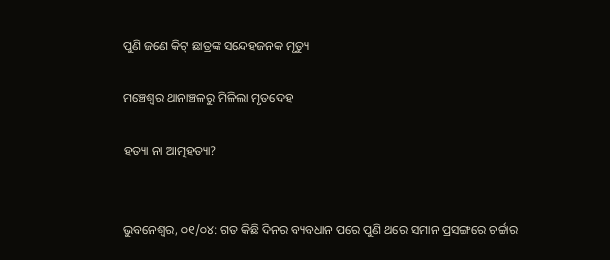ପୁଣି ଜଣେ କିଟ୍ ଛାତ୍ରଙ୍କ ସନ୍ଦେହଜନକ ମୃତ୍ୟୁ

ମଞ୍ଚେଶ୍ୱର ଥାନାଞ୍ଚଳରୁ ମିଳିଲା ମୃତଦେହ

ହତ୍ୟା ନା ଆତ୍ମହତ୍ୟା?


ଭୁବନେଶ୍ୱର, ୦୧/୦୪: ଗତ କିଛି ଦିନର ବ୍ୟବଧାନ ପରେ ପୁଣି ଥରେ ସମାନ ପ୍ରସଙ୍ଗରେ ଚର୍ଚ୍ଚାର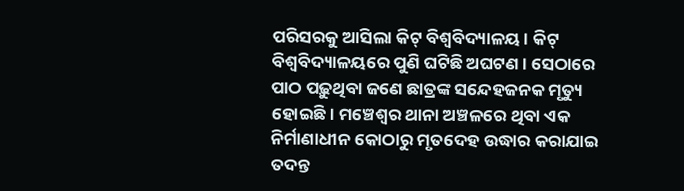ପରିସରକୁ ଆସିଲା କିଟ୍ ବିଶ୍ଵବିଦ୍ୟାଳୟ। କିଟ୍ ବିଶ୍ଵବିଦ୍ୟାଳୟରେ ପୁଣି ଘଟିଛି ଅଘଟଣ। ସେଠାରେ ପାଠ ପଢ଼ୁଥିବା ଜଣେ ଛାତ୍ରଙ୍କ ସନ୍ଦେହଜନକ ମୃତ୍ୟୁ ହୋଇଛି। ମଞ୍ଚେଶ୍ୱର ଥାନା ଅଞ୍ଚଳରେ ଥିବା ଏକ ନିର୍ମାଣାଧୀନ କୋଠାରୁ ମୃତଦେହ ଉଦ୍ଧାର କରାଯାଇ ତଦନ୍ତ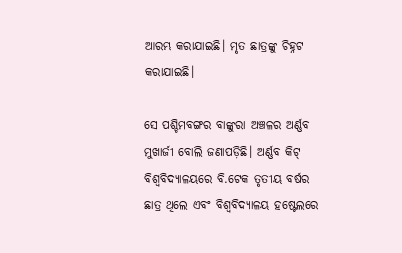ଆରମ୍ଭ କରାଯାଇଛି। ମୃତ ଛାତ୍ରଙ୍କୁ ଚିହ୍ନଟ କରାଯାଇଛି।

ସେ ପଶ୍ଚିମବଙ୍ଗର ବାଙ୍କୁରା ଅଞ୍ଚଳର ଅର୍ଣ୍ଣବ ମୁଖାର୍ଜୀ ବୋଲି ଜଣାପଡ଼ିଛି। ଅର୍ଣ୍ଣବ କିଟ୍ ବିଶ୍ଵବିଦ୍ୟାଳୟରେ ବି.ଟେକ ତୃତୀୟ ବର୍ଷର ଛାତ୍ର ଥିଲେ ଏବଂ ବିଶ୍ୱବିଦ୍ୟାଳୟ ହଷ୍ଟେଲରେ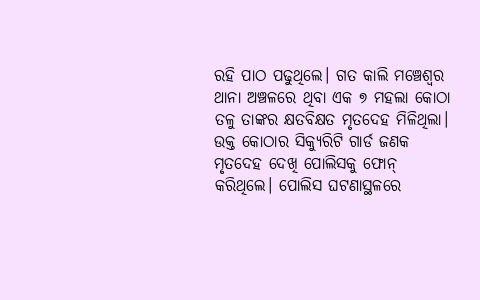ରହି ପାଠ ପଢୁଥିଲେ। ଗତ କାଲି ମଞ୍ଚେଶ୍ୱର ଥାନା ଅଞ୍ଚଳରେ ଥିବା ଏକ ୭ ମହଲା କୋଠା ତଳୁ ତାଙ୍କର କ୍ଷତବିକ୍ଷତ ମୃତଦେହ ମିଳିଥିଲା। ଉକ୍ତ କୋଠାର ସିକ୍ୟୁରିଟି ଗାର୍ଡ ଜଣକ ମୃତଦେହ ଦେଖି ପୋଲିସକୁ ଫୋନ୍ କରିଥିଲେ। ପୋଲିସ ଘଟଣାସ୍ଥଳରେ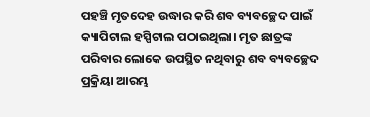ପହଞ୍ଚି ମୃତଦେହ ଉଦ୍ଧାର କରି ଶବ ବ୍ୟବଚ୍ଛେଦ ପାଇଁ କ୍ୟାପିଟାଲ ହସ୍ପିଟାଲ ପଠାଇଥିଲା। ମୃତ ଛାତ୍ରଙ୍କ ପରିବାର ଲୋକେ ଉପସ୍ଥିତ ନଥିବାରୁ ଶବ ବ୍ୟବଚ୍ଛେଦ ପ୍ରକ୍ରିୟା ଆରମ୍ଭ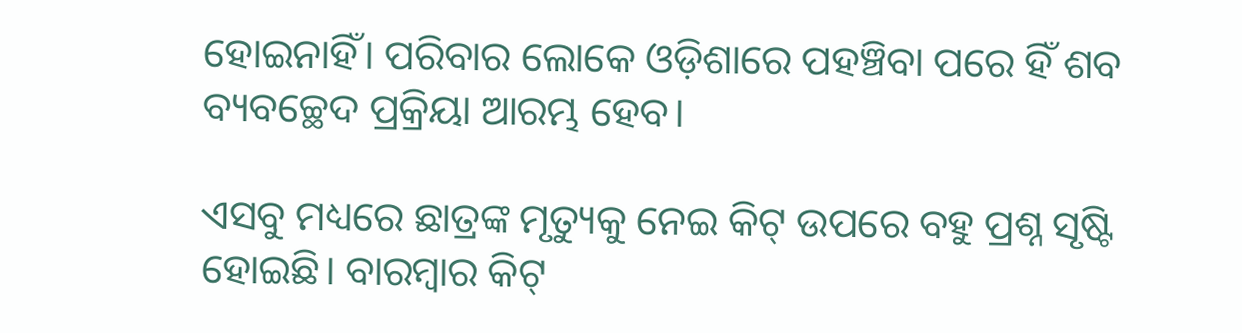ହୋଇନାହିଁ। ପରିବାର ଲୋକେ ଓଡ଼ିଶାରେ ପହଞ୍ଚିବା ପରେ ହିଁ ଶବ ବ୍ୟବଚ୍ଛେଦ ପ୍ରକ୍ରିୟା ଆରମ୍ଭ ହେବ।

ଏସବୁ ମଧ୍ୟରେ ଛାତ୍ରଙ୍କ ମୃତ୍ୟୁକୁ ନେଇ କିଟ୍ ଉପରେ ବହୁ ପ୍ରଶ୍ନ ସୃଷ୍ଟି ହୋଇଛି। ବାରମ୍ବାର କିଟ୍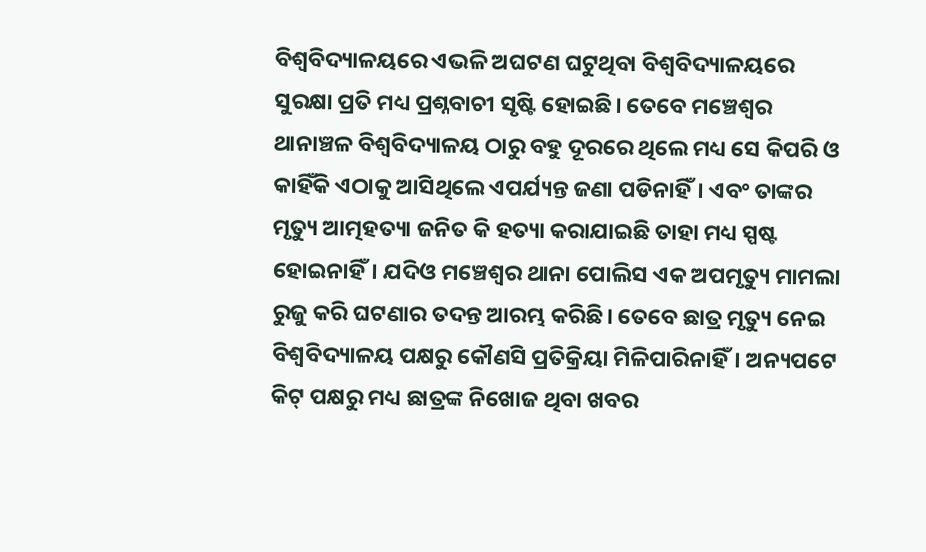ବିଶ୍ଵବିଦ୍ୟାଳୟରେ ଏଭଳି ଅଘଟଣ ଘଟୁଥିବା ବିଶ୍ୱବିଦ୍ୟାଳୟରେ ସୁରକ୍ଷା ପ୍ରତି ମଧ୍ୟ ପ୍ରଶ୍ନବାଚୀ ସୃଷ୍ଟି ହୋଇଛି। ତେବେ ମଞ୍ଚେଶ୍ୱର ଥାନାଞ୍ଚଳ ବିଶ୍ୱବିଦ୍ୟାଳୟ ଠାରୁ ବହୁ ଦୂରରେ ଥିଲେ ମଧ୍ୟ ସେ କିପରି ଓ କାହିଁକି ଏଠାକୁ ଆସିଥିଲେ ଏପର୍ଯ୍ୟନ୍ତ ଜଣା ପଡିନାହିଁ। ଏବଂ ତାଙ୍କର ମୃତ୍ୟୁ ଆତ୍ମହତ୍ୟା ଜନିତ କି ହତ୍ୟା କରାଯାଇଛି ତାହା ମଧ୍ୟ ସ୍ପଷ୍ଟ ହୋଇନାହିଁ। ଯଦିଓ ମଞ୍ଚେଶ୍ୱର ଥାନା ପୋଲିସ ଏକ ଅପମୃତ୍ୟୁ ମାମଲା ରୁଜୁ କରି ଘଟଣାର ତଦନ୍ତ ଆରମ୍ଭ କରିଛି। ତେବେ ଛାତ୍ର ମୃତ୍ୟୁ ନେଇ ବିଶ୍ୱବିଦ୍ୟାଳୟ ପକ୍ଷରୁ କୌଣସି ପ୍ରତିକ୍ରିୟା ମିଳିପାରିନାହିଁ। ଅନ୍ୟପଟେ କିଟ୍‌ ପକ୍ଷରୁ ମଧ୍ୟ ଛାତ୍ରଙ୍କ ନିଖୋଜ ଥିବା ଖବର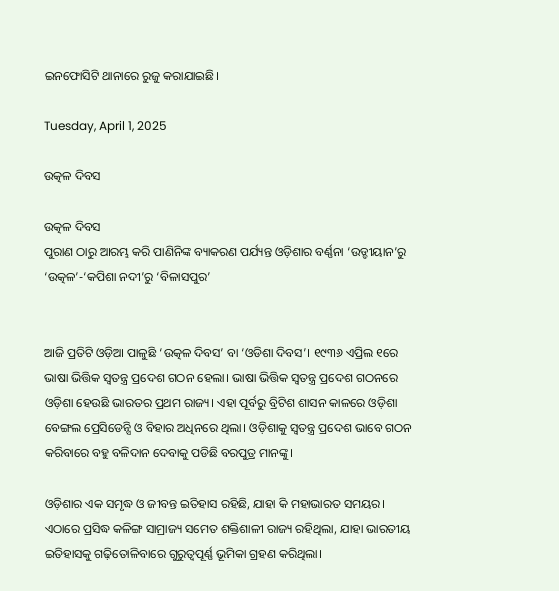ଇନଫୋସିଟି ଥାନାରେ ରୁଜୁ କରାଯାଇଛି।

Tuesday, April 1, 2025

ଉତ୍କଳ ଦିବସ

ଉତ୍କଳ ଦିବସ
ପୁରାଣ ଠାରୁ ଆରମ୍ଭ କରି ପାଣିନିଙ୍କ ବ୍ୟାକରଣ ପର୍ଯ୍ୟନ୍ତ ଓଡ଼ିଶାର ବର୍ଣ୍ଣନା ‘ଉଡ୍ଡୀୟାନ’ରୁ ‘ଉତ୍କଳ’-‘କପିଶା ନଦୀ’ରୁ ‘ବିଳାସପୁର’


ଆଜି ପ୍ରତିଟି ଓଡ଼ିଆ ପାଳୁଛି ‘ଉତ୍କଳ ଦିବସ’ ବା ‘ଓଡିଶା ଦିବସ’। ୧୯୩୬ ଏପ୍ରିଲ ୧ରେ ଭାଷା ଭିତ୍ତିକ ସ୍ବତନ୍ତ୍ର ପ୍ରଦେଶ ଗଠନ ହେଲା। ଭାଷା ଭିତ୍ତିକ ସ୍ବତନ୍ତ୍ର ପ୍ରଦେଶ ଗଠନରେ ଓଡ଼ିଶା ହେଉଛି ଭାରତର ପ୍ରଥମ ରାଜ୍ୟ। ଏହା ପୂର୍ବରୁ ବ୍ରିଟିଶ ଶାସନ କାଳରେ ଓଡ଼ିଶା ବେଙ୍ଗଲ ପ୍ରେସିଡେନ୍ସି ଓ ବିହାର ଅଧିନରେ ଥିଲା। ଓଡ଼ିଶାକୁ ସ୍ୱତନ୍ତ୍ର ପ୍ରଦେଶ ଭାବେ ଗଠନ କରିବାରେ ବହୁ ବଳିଦାନ ଦେବାକୁ ପଡିଛି ବରପୁତ୍ର ମାନଙ୍କୁ।

ଓଡ଼ିଶାର ଏକ ସମୃଦ୍ଧ ଓ ଜୀବନ୍ତ ଇତିହାସ ରହିଛି, ଯାହା କି ମହାଭାରତ ସମୟର। ଏଠାରେ ପ୍ରସିଦ୍ଧ କଳିଙ୍ଗ ସାମ୍ରାଜ୍ୟ ସମେତ ଶକ୍ତିଶାଳୀ ରାଜ୍ୟ ରହିଥିଲା, ଯାହା ଭାରତୀୟ ଇତିହାସକୁ ଗଢ଼ିତୋଳିବାରେ ଗୁରୁତ୍ୱପୂର୍ଣ୍ଣ ଭୂମିକା ଗ୍ରହଣ କରିଥିଲା।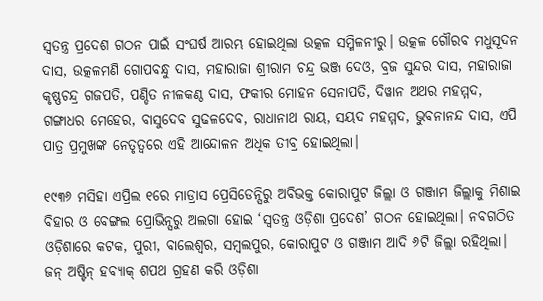ସ୍ୱତନ୍ତ୍ର ପ୍ରଦେଶ ଗଠନ ପାଇଁ ସଂଘର୍ଷ ଆରମ୍ଭ ହୋଇଥିଲା ଉତ୍କଳ ସମ୍ମିଳନୀରୁ। ଉତ୍କଳ ଗୌରବ ମଧୁସୂଦନ ଦାସ, ଉତ୍କଳମଣି ଗୋପବନ୍ଧୁ ଦାସ, ମହାରାଜା ଶ୍ରୀରାମ ଚନ୍ଦ୍ର ଭଞ୍ଜ ଦେଓ, ବ୍ରଜ ସୁନ୍ଦର ଦାସ, ମହାରାଜା କୃଷ୍ଣଚନ୍ଦ୍ର ଗଜପତି, ପଣ୍ଡିତ ନୀଳକଣ୍ଠ ଦାସ, ଫକୀର ମୋହନ ସେନାପତି, ଦିୱାନ ଅଥର ମହମ୍ମଦ, ଗଙ୍ଗାଧର ମେହେର, ବାସୁଦେବ ସୁଢଳଦେବ, ରାଧାନାଥ ରାୟ, ସୟଦ ମହମ୍ମଦ, ଭୁବନାନନ୍ଦ ଦାସ, ଏପି ପାତ୍ର ପ୍ରମୁଖଙ୍କ ନେତୃତ୍ୱରେ ଏହି ଆନ୍ଦୋଳନ ଅଧିକ ତୀବ୍ର ହୋଇଥିଲା।

୧୯୩୬ ମସିହା ଏପ୍ରିଲ ୧ରେ ମାଡ୍ରାସ ପ୍ରେସିଡେନ୍ସିରୁ ଅବିଭକ୍ତ କୋରାପୁଟ ଜିଲ୍ଲା ଓ ଗଞ୍ଜାମ ଜିଲ୍ଲାକୁ ମିଶାଇ ବିହାର ଓ ବେଙ୍ଗଲ ପ୍ରୋଭିନ୍ସରୁ ଅଲଗା ହୋଇ ‘ସ୍ୱତନ୍ତ୍ର ଓଡ଼ିଶା ପ୍ରଦେଶ’ ଗଠନ ହୋଇଥିଲା। ନବଗଠିତ ଓଡ଼ିଶାରେ କଟକ, ପୁରୀ, ବାଲେଶ୍ୱର, ସମ୍ବଲପୁର, କୋରାପୁଟ ଓ ଗଞ୍ଜାମ ଆଦି ୬ଟି ଜିଲ୍ଲା ରହିଥିଲା। ଜନ୍ ଅଷ୍ଟିନ୍ ହବ୍ୟାକ୍ ଶପଥ ଗ୍ରହଣ କରି ଓଡ଼ିଶା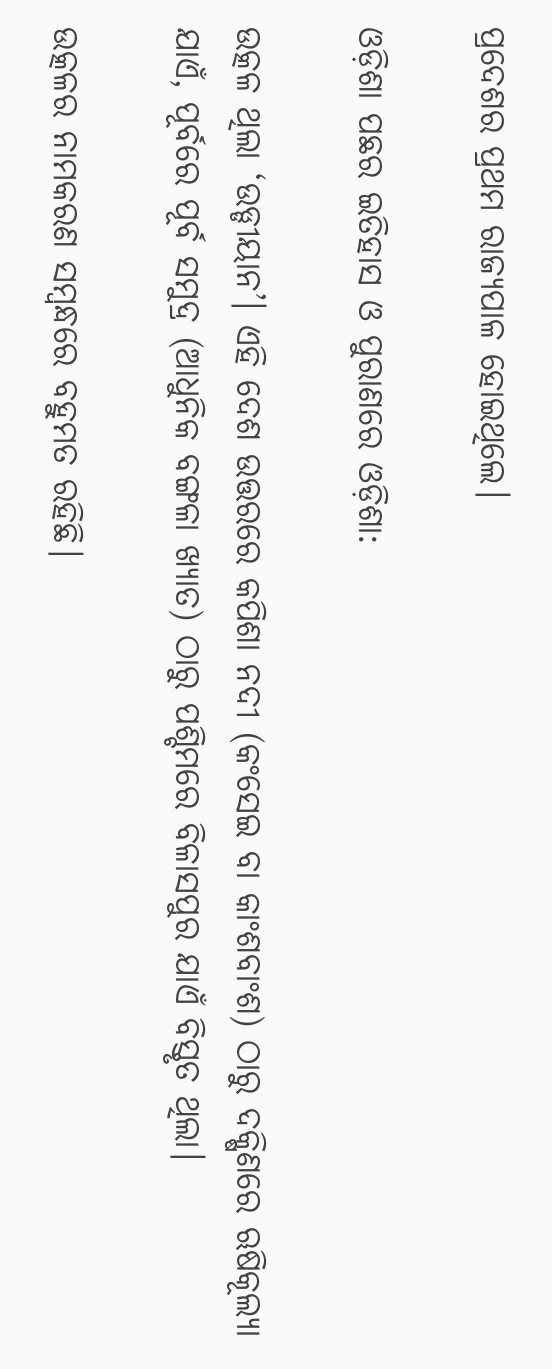ପ୍ରଦେଶର ପ୍ରଥମ ରାଜ୍ୟପାଳ ହୋଇଥିଲେ।

ଓଡ଼ିଶା ପଛର ଇତିହାସ ଓ ପୁରାଣରେ ଓଡ଼ିଶା:

ଉତ୍କଳ ଥିଲା ‘ଉଡ୍ଡୀୟାନ’। ଏହି ଦେଶ ଉତ୍ତରରେ କପିଶା ନଦୀ (କଂସେଇ ବା କାଂଶବାଂଶ) ଠାରୁ ଦକ୍ଷିଣରେ ଋଷିକୂଲ୍ୟା ଯାଏଁ, ପୂର୍ବରେ ପୂର୍ବ ସମୁଦ୍ର (ଆଧୁନିକ ବଙ୍ଗଳା ଖ୍ୟାତ) ଠାରୁ ପଶ୍ଚିମରେ ବିଳାସପୁର ଯାଏଁ ବିସ୍ତୃତ ଥିଲା।

ଉତ୍କଳର ନାମକରଣ ସମ୍ବନ୍ଧରେ ବହୁମତ ରହିଛି।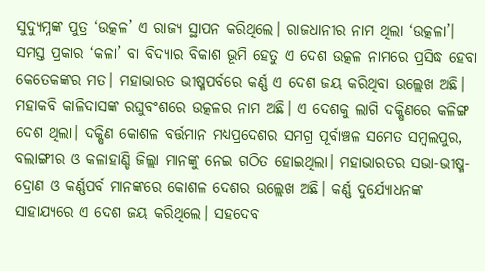ସୁଦ୍ୟୁମ୍ନଙ୍କ ପୁତ୍ର ‘ଉତ୍କଳ’ ଏ ରାଜ୍ୟ ସ୍ଥାପନ କରିଥିଲେ। ରାଜଧାନୀର ନାମ ଥିଲା ‘ଉତ୍କଳା’। ସମସ୍ତ ପ୍ରକାର ‘କଳା’ ବା ବିଦ୍ୟାର ବିକାଶ ଭୂମି ହେତୁ ଏ ଦେଶ ଉତ୍କଳ ନାମରେ ପ୍ରସିଦ୍ଧ ହେବା କେତେକଙ୍କର ମତ। ମହାଭାରତ ଭୀଷ୍ମପର୍ବରେ କର୍ଣ୍ଣ ଏ ଦେଶ ଜୟ କରିଥିବା ଉଲ୍ଲେଖ ଅଛି। ମହାକବି କାଳିଦାସଙ୍କ ରଘୁବଂଶରେ ଉତ୍କଳର ନାମ ଅଛି‌। ଏ ଦେଶକୁ ଲାଗି ଦକ୍ଷିଣରେ କଳିଙ୍ଗ ଦେଶ ଥିଲା। ଦକ୍ଷିଣ କୋଶଳ ବର୍ତ୍ତମାନ ମଧ୍ୟପ୍ରଦେଶର ସମଗ୍ର ପୂର୍ବାଞ୍ଚଳ ସମେତ ସମ୍ବଲପୁର, ବଲାଙ୍ଗୀର ଓ କଳାହାଣ୍ଡି ଜିଲ୍ଲା ମାନଙ୍କୁ ନେଇ ଗଠିତ ହୋଇଥିଲା। ମହାଭାରତର ସଭା-ଭୀଷ୍ମ-ଦ୍ରୋଣ ଓ କର୍ଣ୍ଣପର୍ବ ମାନଙ୍କରେ କୋଶଳ ଦେଶର ଉଲ୍ଲେଖ ଅଛି। କର୍ଣ୍ଣ ଦୁର୍ଯ୍ୟୋଧନଙ୍କ ସାହାଯ୍ୟରେ ଏ ଦେଶ ଜୟ କରିଥିଲେ। ସହଦେବ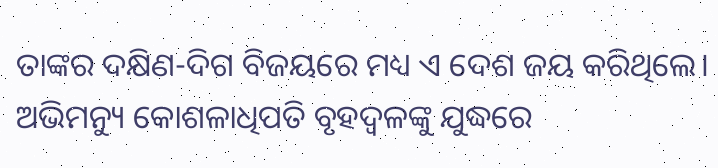ତାଙ୍କର ଦକ୍ଷିଣ-ଦିଗ ବିଜୟରେ ମଧ୍ୟ ଏ ଦେଶ ଜୟ କରିଥିଲେ। ଅଭିମନ୍ୟୁ କୋଶଳାଧିପତି ବୃହଦ୍ବଳଙ୍କୁ ଯୁଦ୍ଧରେ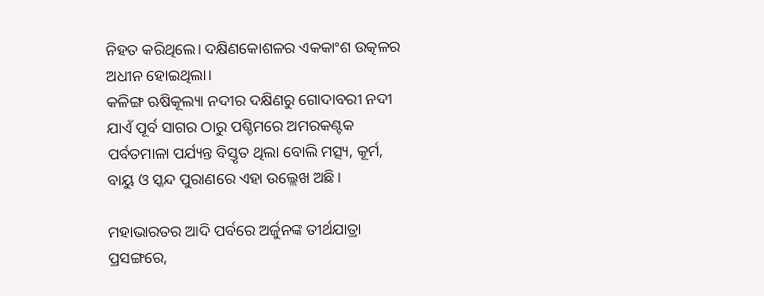ନିହତ କରିଥିଲେ। ଦକ୍ଷିଣକୋଶଳର ଏକକାଂଶ ଉତ୍କଳର ଅଧୀନ ହୋଇଥିଲା।
କଳିଙ୍ଗ ଋଷିକୂଲ୍ୟା ନଦୀର ଦକ୍ଷିଣରୁ ଗୋଦାବରୀ ନଦୀ ଯାଏଁ ପୂର୍ବ ସାଗର ଠାରୁ ପଶ୍ଚିମରେ ଅମରକଣ୍ଟକ ପର୍ବତମାଳା ପର୍ଯ୍ୟନ୍ତ ବିସ୍ତୃତ ଥିଲା ବୋଲି ମତ୍ସ୍ୟ, କୂର୍ମ, ବାୟୁ ଓ ସ୍କନ୍ଦ ପୁରାଣରେ ଏହା ଉଲ୍ଲେଖ ଅଛି।

ମହାଭାରତର ଆଦି ପର୍ବରେ ଅର୍ଜୁନଙ୍କ ତୀର୍ଥଯାତ୍ରା ପ୍ରସଙ୍ଗରେ,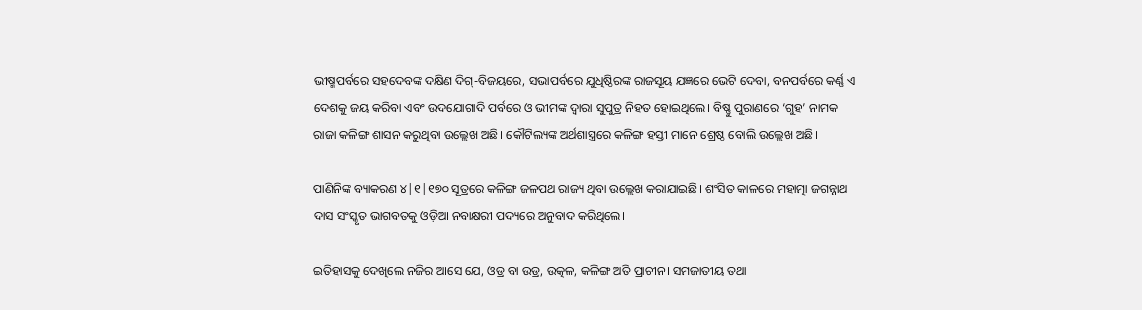ଭୀଷ୍ମପର୍ବରେ ସହଦେବଙ୍କ ଦକ୍ଷିଣ ଦିଗ୍-ବିଜୟରେ, ସଭାପର୍ବରେ ଯୁଧିଷ୍ଠିରଙ୍କ ରାଜସୂୟ ଯଜ୍ଞରେ ଭେଟି ଦେବା, ବନପର୍ବରେ କର୍ଣ୍ଣ ଏ ଦେଶକୁ ଜୟ କରିବା ଏବଂ ଉଦଯୋଗାଦି ପର୍ବରେ ଓ ଭୀମଙ୍କ ଦ୍ୱାରା ସୁପୁତ୍ର ନିହତ ହୋଇଥିଲେ। ବିଷ୍ଣୁ ପୁରାଣରେ ‘ଗୁହ’ ନାମକ ରାଜା କଳିଙ୍ଗ ଶାସନ କରୁଥିବା ଉଲ୍ଲେଖ ଅଛି। କୌଟିଲ୍ୟଙ୍କ ଅର୍ଥଶାସ୍ତ୍ରରେ କଳିଙ୍ଗ ହସ୍ତୀ ମାନେ ଶ୍ରେଷ୍ଠ ବୋଲି ଉଲ୍ଲେଖ ଅଛି।

ପାଣିନିଙ୍କ ବ୍ୟାକରଣ ୪|୧|୧୭୦ ସୂତ୍ରରେ କଳିଙ୍ଗ ଜଳପଥ ରାଜ୍ୟ ଥିବା ଉଲ୍ଲେଖ କରାଯାଇଛି। ଶଂସିତ କାଳରେ ମହାତ୍ମା ଜଗନ୍ନାଥ ଦାସ ସଂସ୍କୃତ ଭାଗବତକୁ ଓଡ଼ିଆ ନବାକ୍ଷରୀ ପଦ୍ୟରେ ଅନୁବାଦ କରିଥିଲେ।

ଇତିହାସକୁ ଦେଖିଲେ ନଜିର ଆସେ ଯେ, ଓଡ୍ର ବା ଉଡ୍ର, ଉତ୍କଳ, କଳିଙ୍ଗ ଅତି ପ୍ରାଚୀନ। ସମଜାତୀୟ ତଥା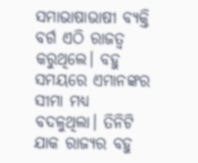ସମାଭାଷାଭାଷୀ ବ୍ୟକ୍ତି ବର୍ଗ ଏଠି ରାଜତ୍ୱ କରୁଥିଲେ। ବହୁ ସମୟରେ ଏମାନଙ୍କର ସୀମା ମଧ୍ୟ ବଦଳୁଥିଲା। ତିନିଟି ଯାକ ରାଜ୍ୟର ବହୁ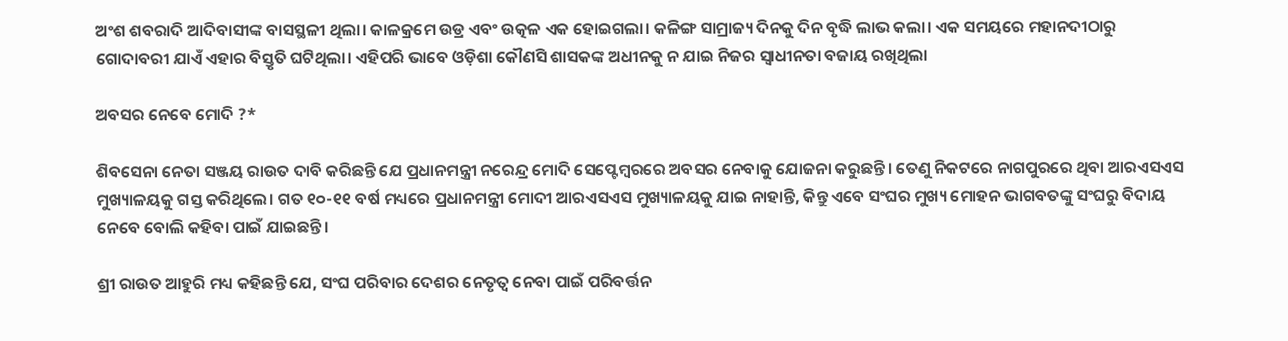ଅଂଶ ଶବରାଦି ଆଦିବାସୀଙ୍କ ବାସସ୍ଥଳୀ ଥିଲା। କାଳକ୍ରମେ ଉଡ୍ର ଏବଂ ଉତ୍କଳ ଏକ ହୋଇଗଲା। କଳିଙ୍ଗ ସାମ୍ରାଜ୍ୟ ଦିନକୁ ଦିନ ବୃଦ୍ଧି ଲାଭ କଲା। ଏକ ସମୟରେ ମହାନଦୀଠାରୁ ଗୋଦାବରୀ ଯାଏଁ ଏହାର ବିସ୍ତୃତି ଘଟିଥିଲା। ଏହିପରି ଭାବେ ଓଡ଼ିଶା କୌଣସି ଶାସକଙ୍କ ଅଧୀନକୁ ନ ଯାଇ ନିଜର ସ୍ୱାଧୀନତା ବଜାୟ ରଖିଥିଲା

ଅବସର ନେବେ ମୋଦି ?*

ଶିବସେନା ନେତା ସଞ୍ଜୟ ରାଉତ ଦାବି କରିଛନ୍ତି ଯେ ପ୍ରଧାନମନ୍ତ୍ରୀ ନରେନ୍ଦ୍ର ମୋଦି ସେପ୍ଟେମ୍ବରରେ ଅବସର ନେବାକୁ ଯୋଜନା କରୁଛନ୍ତି। ତେଣୁ ନିକଟରେ ନାଗପୁରରେ ଥିବା ଆରଏସଏସ ମୁଖ୍ୟାଳୟକୁ ଗସ୍ତ କରିଥିଲେ। ଗତ ୧୦-୧୧ ବର୍ଷ ମଧ୍ୟରେ ପ୍ରଧାନମନ୍ତ୍ରୀ ମୋଦୀ ଆରଏସଏସ ମୁଖ୍ୟାଳୟକୁ ଯାଇ ନାହାନ୍ତି, କିନ୍ତୁ ଏବେ ସଂଘର ମୁଖ୍ୟ ମୋହନ ଭାଗବତଙ୍କୁ ସଂଘରୁ ବିଦାୟ ନେବେ ବୋଲି କହିବା ପାଇଁ ଯାଇଛନ୍ତି।

ଶ୍ରୀ ରାଉତ ଆହୁରି ମଧ୍ୟ କହିଛନ୍ତି ଯେ, ସଂଘ ପରିବାର ଦେଶର ନେତୃତ୍ୱ ନେବା ପାଇଁ ପରିବର୍ତ୍ତନ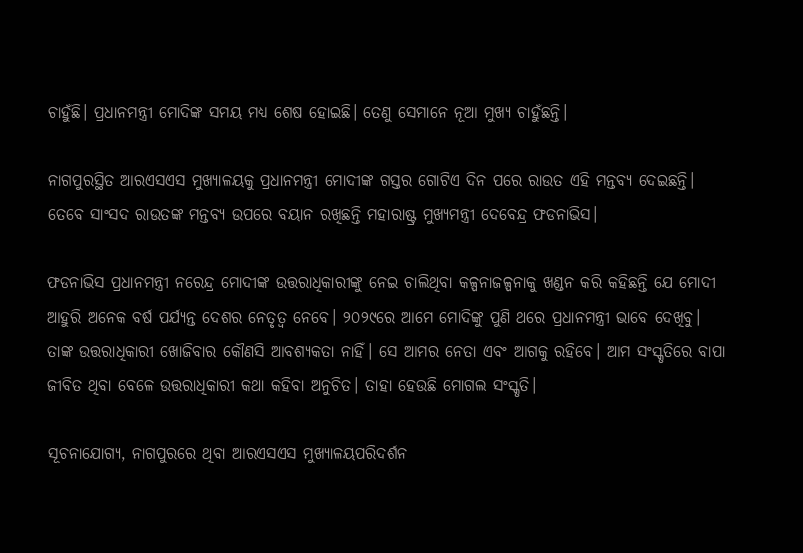ଚାହୁଁଛି। ପ୍ରଧାନମନ୍ତ୍ରୀ ମୋଦିଙ୍କ ସମୟ ମଧ୍ୟ ଶେଷ ହୋଇଛି। ତେଣୁ ସେମାନେ ନୂଆ ମୁଖ୍ୟ ଚାହୁଁଛନ୍ତି।

ନାଗପୁରସ୍ଥିତ ଆରଏସଏସ ମୁଖ୍ୟାଳୟକୁ ପ୍ରଧାନମନ୍ତ୍ରୀ ମୋଦୀଙ୍କ ଗସ୍ତର ଗୋଟିଏ ଦିନ ପରେ ରାଉତ ଏହି ମନ୍ତବ୍ୟ ଦେଇଛନ୍ତି। ତେବେ ସାଂସଦ ରାଉତଙ୍କ ମନ୍ତବ୍ୟ ଉପରେ ବୟାନ ରଖିଛନ୍ତି ମହାରାଷ୍ଟ୍ର ମୁଖ୍ୟମନ୍ତ୍ରୀ ଦେବେନ୍ଦ୍ର ଫଡନାଭିସ।

ଫଡନାଭିସ ପ୍ରଧାନମନ୍ତ୍ରୀ ନରେନ୍ଦ୍ର ମୋଦୀଙ୍କ ଉତ୍ତରାଧିକାରୀଙ୍କୁ ନେଇ ଚାଲିଥିବା କଳ୍ପନାଜଳ୍ପନାକୁ ଖଣ୍ଡନ କରି କହିଛନ୍ତି ଯେ ମୋଦୀ ଆହୁରି ଅନେକ ବର୍ଷ ପର୍ଯ୍ୟନ୍ତ ଦେଶର ନେତୃତ୍ୱ ନେବେ। ୨୦୨୯ରେ ଆମେ ମୋଦିଙ୍କୁ ପୁଣି ଥରେ ପ୍ରଧାନମନ୍ତ୍ରୀ ଭାବେ ଦେଖିବୁ। ତାଙ୍କ ଉତ୍ତରାଧିକାରୀ ଖୋଜିବାର କୌଣସି ଆବଶ୍ୟକତା ନାହିଁ। ସେ ଆମର ନେତା ଏବଂ ଆଗକୁ ରହିବେ। ଆମ ସଂସ୍କୃତିରେ ବାପା ଜୀବିତ ଥିବା ବେଳେ ଉତ୍ତରାଧିକାରୀ କଥା କହିବା ଅନୁଚିତ। ତାହା ହେଉଛି ମୋଗଲ ସଂସ୍କୃତି।

ସୂଚନାଯୋଗ୍ୟ, ନାଗପୁରରେ ଥିବା ଆରଏସଏସ ମୁଖ୍ୟାଳୟପରିଦର୍ଶନ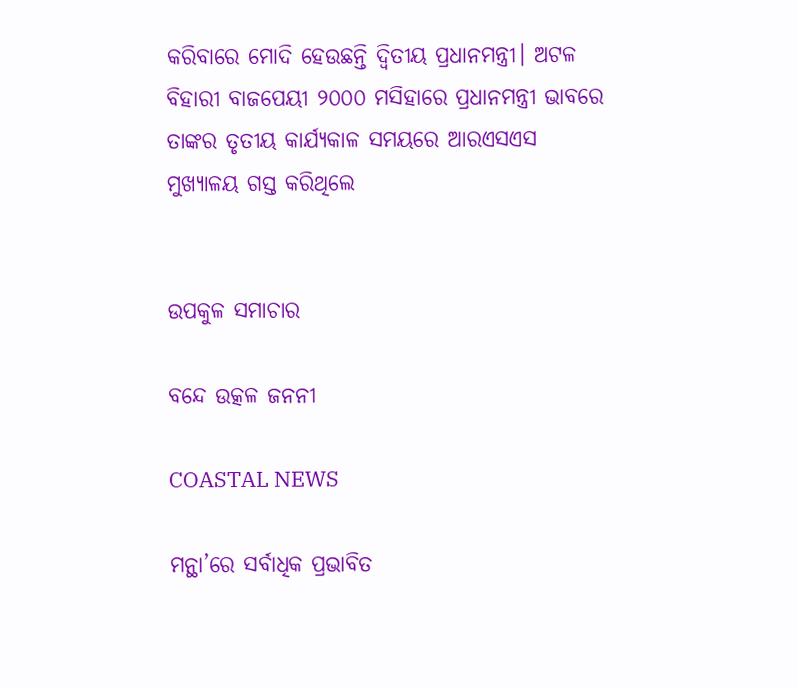କରିବାରେ ମୋଦି ହେଉଛନ୍ତି ଦ୍ୱିତୀୟ ପ୍ରଧାନମନ୍ତ୍ରୀ। ଅଟଳ ବିହାରୀ ବାଜପେୟୀ ୨୦୦୦ ମସିହାରେ ପ୍ରଧାନମନ୍ତ୍ରୀ ଭାବରେ ତାଙ୍କର ତୃତୀୟ କାର୍ଯ୍ୟକାଳ ସମୟରେ ଆରଏସଏସ ମୁଖ୍ୟାଳୟ ଗସ୍ତ କରିଥିଲେ


ଉପକୁଳ ସମାଚାର

ବନ୍ଦେ ଉତ୍କଳ ଜନନୀ

COASTAL NEWS

ମନ୍ଥା’ରେ ସର୍ବାଧିକ ପ୍ରଭାବିତ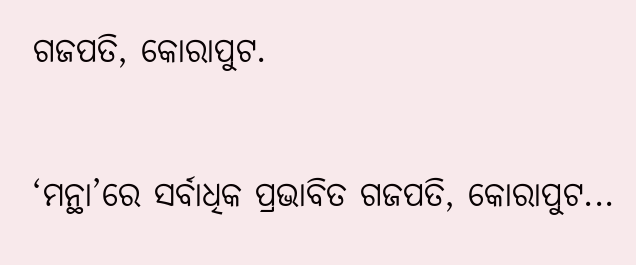ଗଜପତି, କୋରାପୁଟ.

‘ମନ୍ଥା’ରେ ସର୍ବାଧିକ ପ୍ରଭାବିତ ଗଜପତି, କୋରାପୁଟ...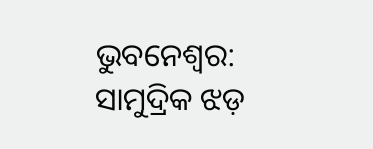ଭୁବନେଶ୍ବର: ସାମୁଦ୍ରିକ ଝଡ଼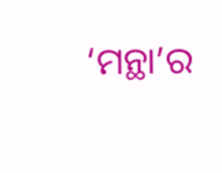‘ମନ୍ଥା’ର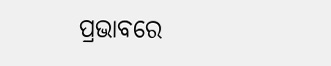ପ୍ରଭାବରେ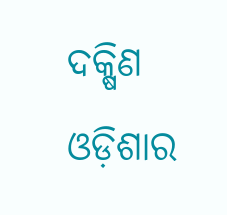ଦକ୍ଷିଣ ଓଡ଼ିଶାର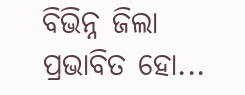ବିଭିନ୍ନ ଜିଲା ପ୍ରଭାବିତ ହୋ...